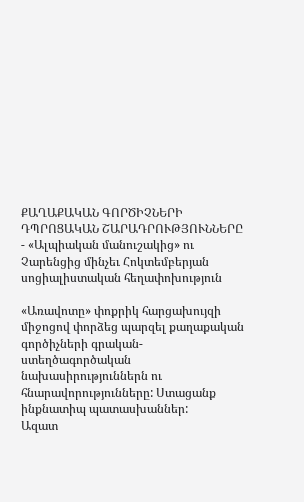ՔԱՂԱՔԱԿԱՆ ԳՈՐԾԻՉՆԵՐԻ ԴՊՐՈՑԱԿԱՆ ՇԱՐԱԴՐՈՒԹՅՈՒՆՆԵՐԸ
- «Ալպիական մանուշակից» ու Չարենցից մինչեւ Հոկտեմբերյան սոցիալիստական հեղափոխություն

«Առավոտը» փոքրիկ հարցախույզի միջոցով փորձեց պարզել քաղաքական գործիչների գրական-ստեղծագործական նախասիրություններն ու հնարավորությունները: Ստացանք ինքնատիպ պատասխաններ:
Ազատ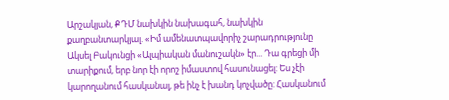Արշակյան, ՔԴՄ նախկին նախագահ, նախկին քաղբանտարկյալ. «Իմ ամենատպավորիչ շարադրությունը Ակսել Բակունցի «Ալպիական մանուշակն» էր... Դա գրեցի մի տարիքում, երբ նոր էի որոշ իմաստով հասունացել: Ես չէի կարողանում հասկանալ, թե ինչ է խանդ կոչվածը: Հասկանում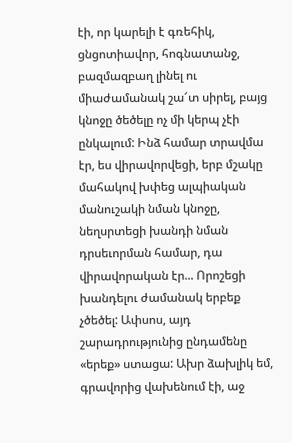էի, որ կարելի է գռեհիկ, ցնցոտիավոր, հոգնատանջ, բազմազբաղ լինել ու միաժամանակ շա՜տ սիրել, բայց կնոջը ծեծելը ոչ մի կերպ չէի ընկալում: Ինձ համար տրավմա էր, ես վիրավորվեցի, երբ մշակը մահակով խփեց ալպիական մանուշակի նման կնոջը, նեղսրտեցի խանդի նման դրսեւորման համար, դա վիրավորական էր... Որոշեցի խանդելու ժամանակ երբեք չծեծել: Ափսոս, այդ շարադրությունից ընդամենը «երեք» ստացա: Ախր ձախլիկ եմ, գրավորից վախենում էի, աջ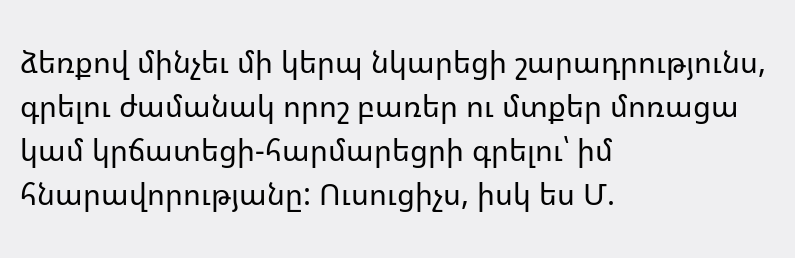ձեռքով մինչեւ մի կերպ նկարեցի շարադրությունս, գրելու ժամանակ որոշ բառեր ու մտքեր մոռացա կամ կրճատեցի-հարմարեցրի գրելու՝ իմ հնարավորությանը: Ուսուցիչս, իսկ ես Մ.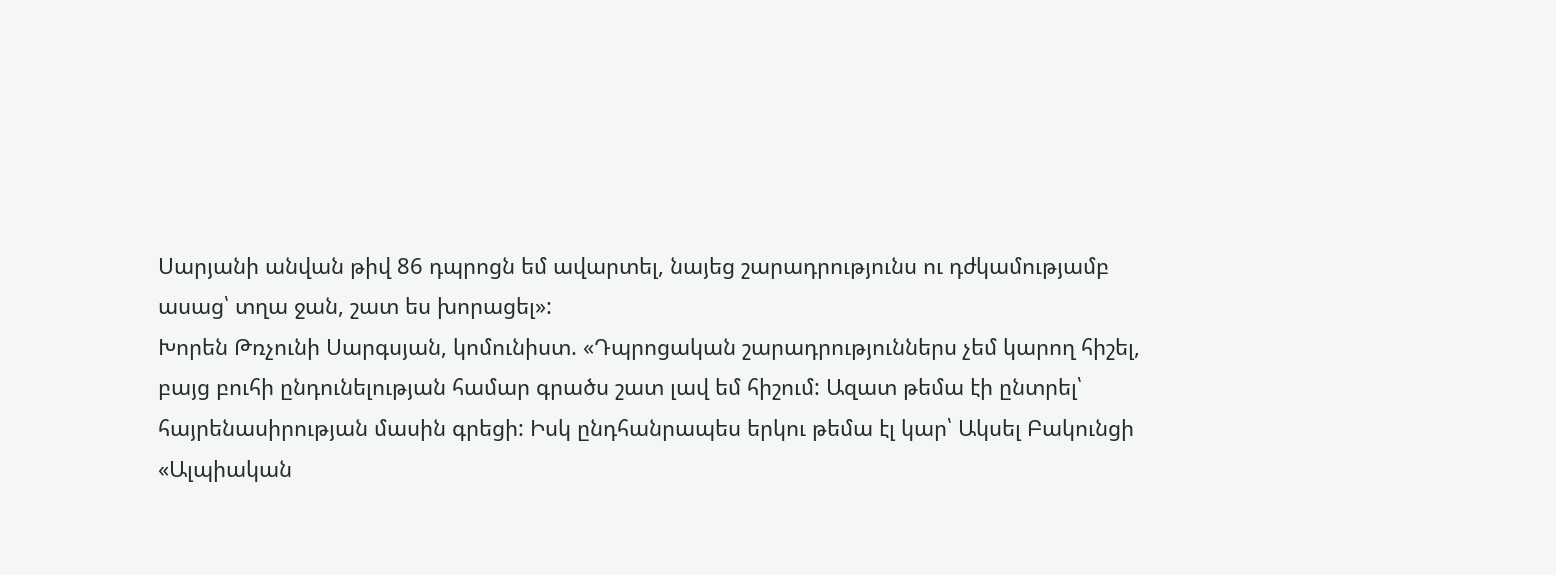Սարյանի անվան թիվ 86 դպրոցն եմ ավարտել, նայեց շարադրությունս ու դժկամությամբ ասաց՝ տղա ջան, շատ ես խորացել»:
Խորեն Թռչունի Սարգսյան, կոմունիստ. «Դպրոցական շարադրություններս չեմ կարող հիշել, բայց բուհի ընդունելության համար գրածս շատ լավ եմ հիշում: Ազատ թեմա էի ընտրել՝ հայրենասիրության մասին գրեցի: Իսկ ընդհանրապես երկու թեմա էլ կար՝ Ակսել Բակունցի «Ալպիական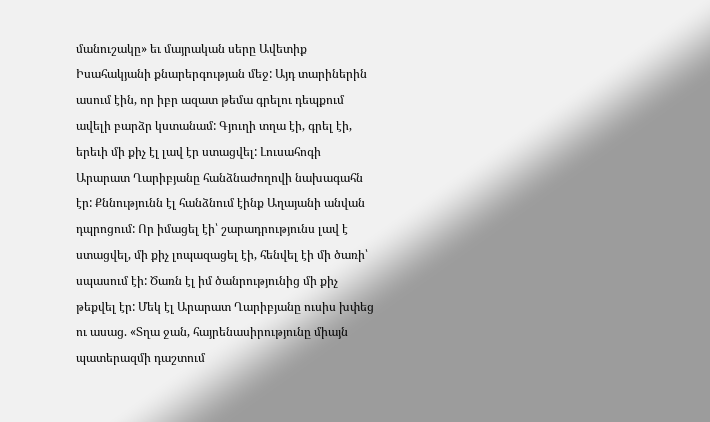մանուշակը» եւ մայրական սերը Ավետիք Իսահակյանի քնարերգության մեջ: Այդ տարիներին ասում էին, որ իբր ազատ թեմա գրելու դեպքում ավելի բարձր կստանամ: Գյուղի տղա էի, գրել էի, երեւի մի քիչ էլ լավ էր ստացվել: Լուսահոգի Արարատ Ղարիբյանը հանձնաժողովի նախագահն էր: Քննությունն էլ հանձնում էինք Աղայանի անվան դպրոցում: Որ իմացել էի՝ շարադրությունս լավ է ստացվել, մի քիչ լոպազացել էի, հենվել էի մի ծառի՝ սպասում էի: Ծառն էլ իմ ծանրությունից մի քիչ թեքվել էր: Մեկ էլ Արարատ Ղարիբյանը ուսիս խփեց ու ասաց. «Տղա ջան, հայրենասիրությունը միայն պատերազմի դաշտում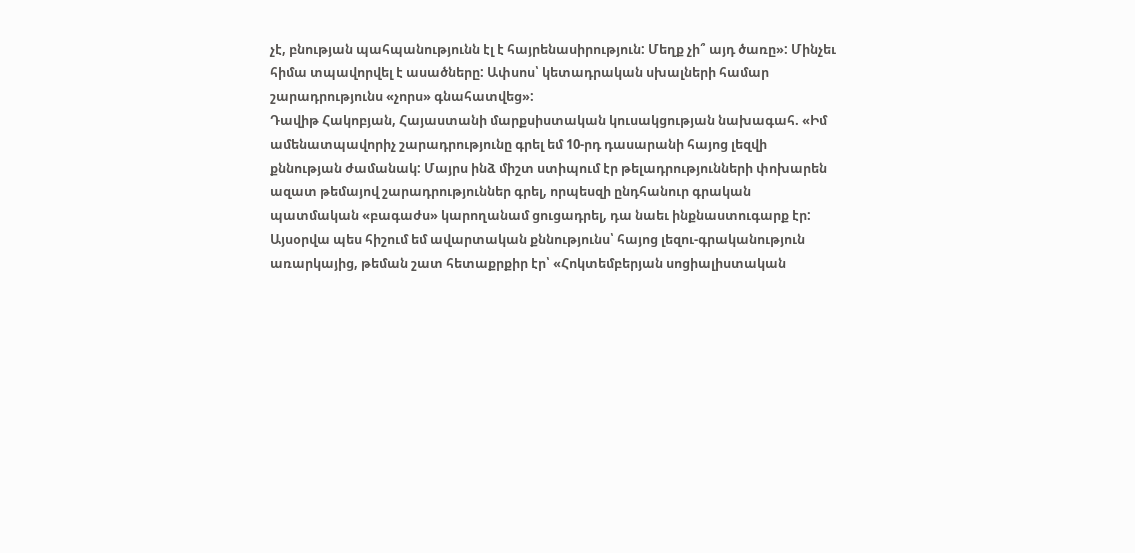չէ, բնության պահպանությունն էլ է հայրենասիրություն: Մեղք չի՞ այդ ծառը»: Մինչեւ հիմա տպավորվել է ասածները: Ափսոս՝ կետադրական սխալների համար շարադրությունս «չորս» գնահատվեց»:
Դավիթ Հակոբյան, Հայաստանի մարքսիստական կուսակցության նախագահ. «Իմ ամենատպավորիչ շարադրությունը գրել եմ 10-րդ դասարանի հայոց լեզվի քննության ժամանակ: Մայրս ինձ միշտ ստիպում էր թելադրությունների փոխարեն ազատ թեմայով շարադրություններ գրել, որպեսզի ընդհանուր գրական պատմական «բագաժս» կարողանամ ցուցադրել, դա նաեւ ինքնաստուգարք էր: Այսօրվա պես հիշում եմ ավարտական քննությունս՝ հայոց լեզու-գրականություն առարկայից, թեման շատ հետաքրքիր էր՝ «Հոկտեմբերյան սոցիալիստական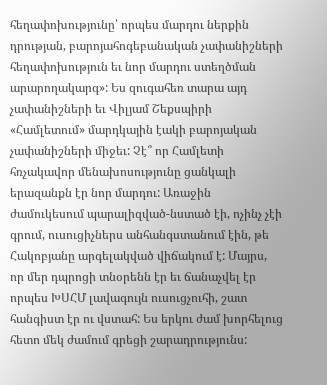հեղափոխությունը՝ որպես մարդու ներքին դրության, բարոյահոգեբանական չափանիշների հեղափոխություն եւ նոր մարդու ստեղծման արարողակարգ»: Ես զուգահեռ տարա այդ չափանիշների եւ Վիլյամ Շեքսպիրի «Համլետում» մարդկային էակի բարոյական չափանիշների միջեւ: Չէ՞ որ Համլետի հռչակավոր մենախոսությունը ցանկալի երազանքն էր նոր մարդու: Առաջին ժամուկեսում պարալիզված-նստած էի, ոչինչ չէի գրում, ուսուցիչներս անհանգստանում էին, թե Հակոբյանը արգելակված վիճակում է: Մայրս, որ մեր դպրոցի տնօրենն էր եւ ճանաչվել էր որպես ԽՍՀՄ լավագույն ուսուցչուհի, շատ հանգիստ էր ու վստահ: Ես երկու ժամ խորհելուց հետո մեկ ժամում գրեցի շարադրությունս: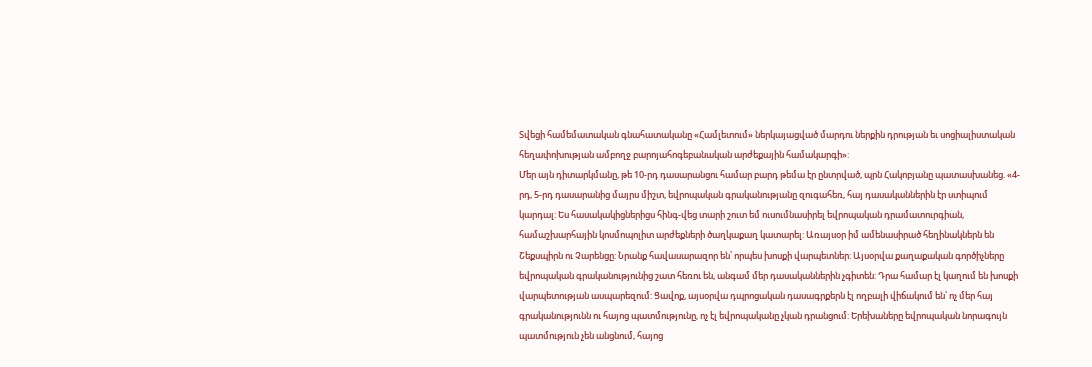Տվեցի համեմատական գնահատականը «Համլետում» ներկայացված մարդու ներքին դրության եւ սոցիալիստական հեղափոխության ամբողջ բարոյահոգեբանական արժեքային համակարգի»:
Մեր այն դիտարկմանը, թե 10-րդ դասարանցու համար բարդ թեմա էր ընտրված, պրն Հակոբյանը պատասխանեց. «4-րդ, 5-րդ դասարանից մայրս միշտ, եվրոպական գրականությանը զուգահեռ, հայ դասականներին էր ստիպում կարդալ: Ես հասակակիցներիցս հինգ-վեց տարի շուտ եմ ուսումնասիրել եվրոպական դրամատուրգիան, համաշխարհային կոսմոպոլիտ արժեքների ծաղկաքաղ կատարել: Առայսօր իմ ամենասիրած հեղինակներն են Շեքսպիրն ու Չարենցը: Նրանք հավասարազոր են՝ որպես խոսքի վարպետներ: Այսօրվա քաղաքական գործիչները եվրոպական գրականությունից շատ հեռու են, անգամ մեր դասականներին չգիտեն: Դրա համար էլ կաղում են խոսքի վարպետության ասպարեզում: Ցավոք, այսօրվա դպրոցական դասագրքերն էլ ողբալի վիճակում են՝ ոչ մեր հայ գրականությունն ու հայոց պատմությունը, ոչ էլ եվրոպականը չկան դրանցում: Երեխաները եվրոպական նորագույն պատմություն չեն անցնում, հայոց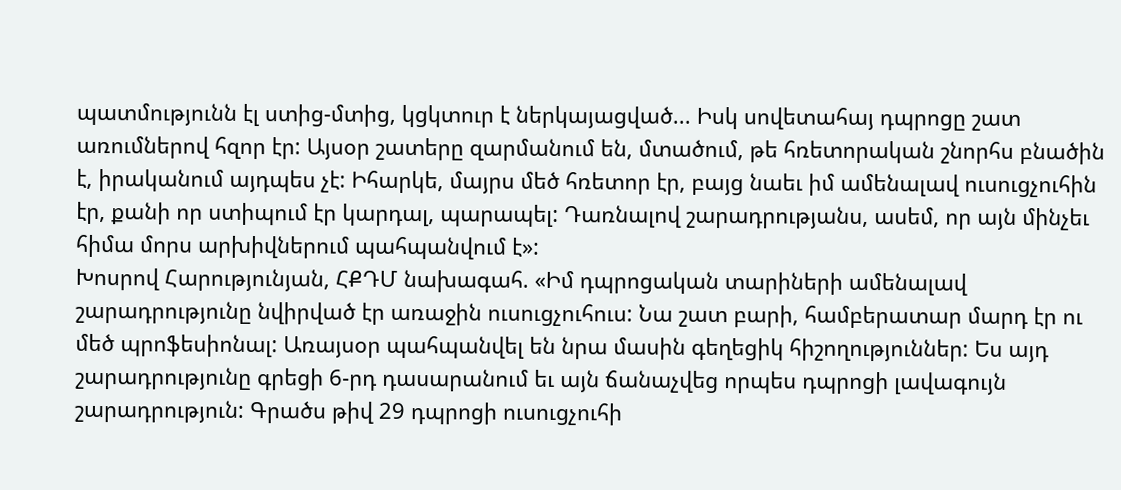պատմությունն էլ ստից-մտից, կցկտուր է ներկայացված... Իսկ սովետահայ դպրոցը շատ առումներով հզոր էր: Այսօր շատերը զարմանում են, մտածում, թե հռետորական շնորհս բնածին է, իրականում այդպես չէ: Իհարկե, մայրս մեծ հռետոր էր, բայց նաեւ իմ ամենալավ ուսուցչուհին էր, քանի որ ստիպում էր կարդալ, պարապել: Դառնալով շարադրությանս, ասեմ, որ այն մինչեւ հիմա մորս արխիվներում պահպանվում է»:
Խոսրով Հարությունյան, ՀՔԴՄ նախագահ. «Իմ դպրոցական տարիների ամենալավ շարադրությունը նվիրված էր առաջին ուսուցչուհուս: Նա շատ բարի, համբերատար մարդ էր ու մեծ պրոֆեսիոնալ: Առայսօր պահպանվել են նրա մասին գեղեցիկ հիշողություններ: Ես այդ շարադրությունը գրեցի 6-րդ դասարանում եւ այն ճանաչվեց որպես դպրոցի լավագույն շարադրություն: Գրածս թիվ 29 դպրոցի ուսուցչուհի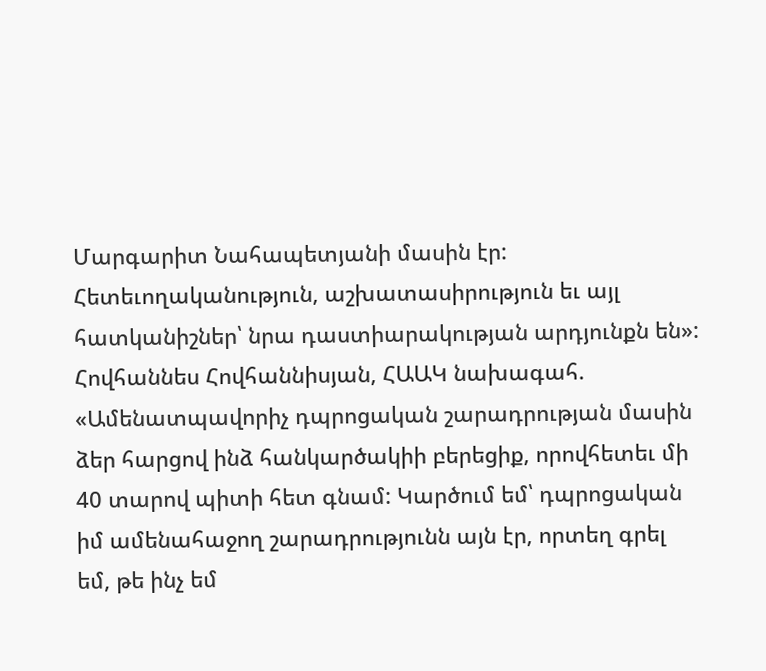Մարգարիտ Նահապետյանի մասին էր: Հետեւողականություն, աշխատասիրություն եւ այլ հատկանիշներ՝ նրա դաստիարակության արդյունքն են»:
Հովհաննես Հովհաննիսյան, ՀԱԱԿ նախագահ. «Ամենատպավորիչ դպրոցական շարադրության մասին ձեր հարցով ինձ հանկարծակիի բերեցիք, որովհետեւ մի 40 տարով պիտի հետ գնամ: Կարծում եմ՝ դպրոցական իմ ամենահաջող շարադրությունն այն էր, որտեղ գրել եմ, թե ինչ եմ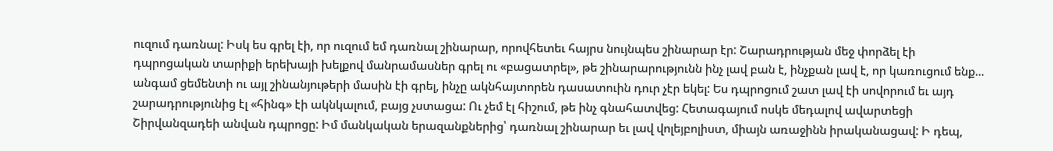ուզում դառնալ: Իսկ ես գրել էի, որ ուզում եմ դառնալ շինարար, որովհետեւ հայրս նույնպես շինարար էր: Շարադրության մեջ փորձել էի դպրոցական տարիքի երեխայի խելքով մանրամասներ գրել ու «բացատրել», թե շինարարությունն ինչ լավ բան է, ինչքան լավ է, որ կառուցում ենք... անգամ ցեմենտի ու այլ շինանյութերի մասին էի գրել, ինչը ակնհայտորեն դասատուին դուր չէր եկել: Ես դպրոցում շատ լավ էի սովորում եւ այդ շարադրությունից էլ «հինգ» էի ակնկալում, բայց չստացա: Ու չեմ էլ հիշում, թե ինչ գնահատվեց: Հետագայում ոսկե մեդալով ավարտեցի Շիրվանզադեի անվան դպրոցը: Իմ մանկական երազանքներից՝ դառնալ շինարար եւ լավ վոլեյբոլիստ, միայն առաջինն իրականացավ: Ի դեպ,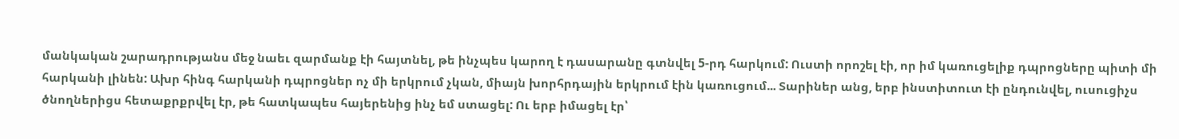մանկական շարադրությանս մեջ նաեւ զարմանք էի հայտնել, թե ինչպես կարող է դասարանը գտնվել 5-րդ հարկում: Ուստի որոշել էի, որ իմ կառուցելիք դպրոցները պիտի մի հարկանի լինեն: Ախր հինգ հարկանի դպրոցներ ոչ մի երկրում չկան, միայն խորհրդային երկրում էին կառուցում... Տարիներ անց, երբ ինստիտուտ էի ընդունվել, ուսուցիչս ծնողներիցս հետաքրքրվել էր, թե հատկապես հայերենից ինչ եմ ստացել: Ու երբ իմացել էր՝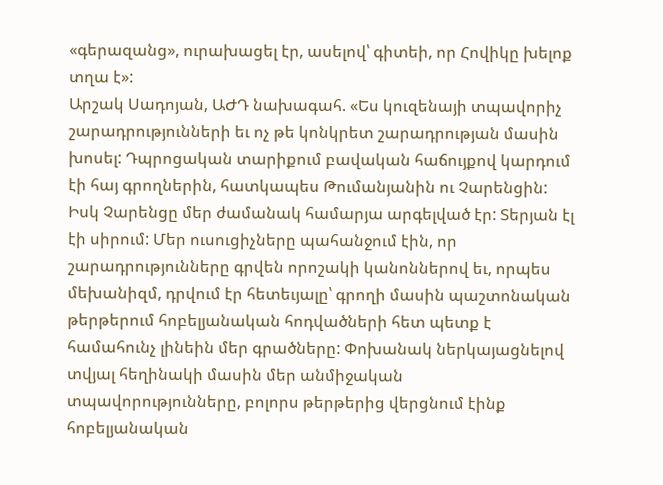«գերազանց», ուրախացել էր, ասելով՝ գիտեի, որ Հովիկը խելոք տղա է»:
Արշակ Սադոյան, ԱԺԴ նախագահ. «Ես կուզենայի տպավորիչ շարադրությունների եւ ոչ թե կոնկրետ շարադրության մասին խոսել: Դպրոցական տարիքում բավական հաճույքով կարդում էի հայ գրողներին, հատկապես Թումանյանին ու Չարենցին: Իսկ Չարենցը մեր ժամանակ համարյա արգելված էր: Տերյան էլ էի սիրում: Մեր ուսուցիչները պահանջում էին, որ շարադրությունները գրվեն որոշակի կանոններով եւ, որպես մեխանիզմ, դրվում էր հետեւյալը՝ գրողի մասին պաշտոնական թերթերում հոբելյանական հոդվածների հետ պետք է համահունչ լինեին մեր գրածները: Փոխանակ ներկայացնելով տվյալ հեղինակի մասին մեր անմիջական տպավորությունները, բոլորս թերթերից վերցնում էինք հոբելյանական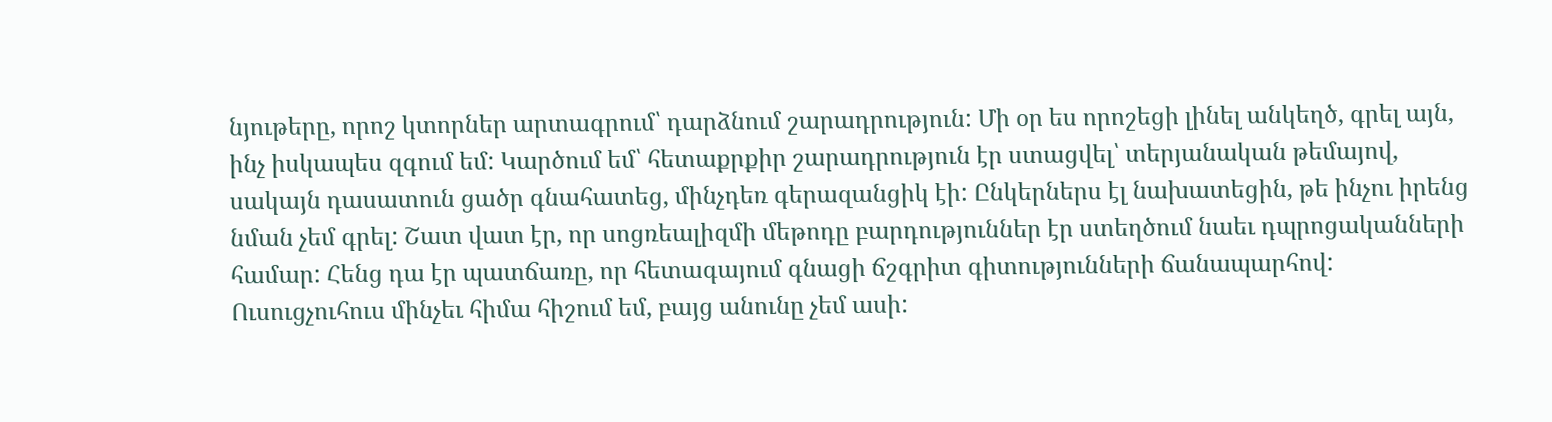նյութերը, որոշ կտորներ արտագրում՝ դարձնում շարադրություն: Մի օր ես որոշեցի լինել անկեղծ, գրել այն, ինչ իսկապես զգում եմ: Կարծում եմ՝ հետաքրքիր շարադրություն էր ստացվել՝ տերյանական թեմայով, սակայն դասատուն ցածր գնահատեց, մինչդեռ գերազանցիկ էի: Ընկերներս էլ նախատեցին, թե ինչու իրենց նման չեմ գրել: Շատ վատ էր, որ սոցռեալիզմի մեթոդը բարդություններ էր ստեղծում նաեւ դպրոցականների համար: Հենց դա էր պատճառը, որ հետագայում գնացի ճշգրիտ գիտությունների ճանապարհով: Ուսուցչուհուս մինչեւ հիմա հիշում եմ, բայց անունը չեմ ասի: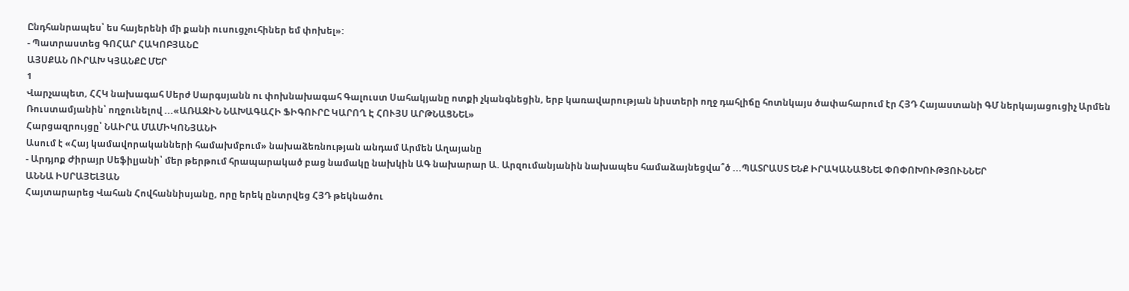Ընդհանրապես՝ ես հայերենի մի քանի ուսուցչուհիներ եմ փոխել»:
- Պատրաստեց ԳՈՀԱՐ ՀԱԿՈԲՅԱՆԸ
ԱՅՍՔԱՆ ՈՒՐԱԽ ԿՅԱՆՔԸ ՄԵՐ
1
Վարչապետ, ՀՀԿ նախագահ Սերժ Սարգսյանն ու փոխնախագահ Գալուստ Սահակյանը ոտքի չկանգնեցին, երբ կառավարության նիստերի ողջ դահլիճը հոտնկայս ծափահարում էր ՀՅԴ Հայաստանի ԳՄ ներկայացուցիչ Արմեն Ռուստամյանին՝ ողջունելով ...«ԱՌԱՋԻՆ ՆԱԽԱԳԱՀԻ ՖԻԳՈՒՐԸ ԿԱՐՈՂ Է ՀՈՒՅՍ ԱՐԹՆԱՑՆԵԼ»
Հարցազրույցը՝ ՆԱԻՐԱ ՄԱՄԻԿՈՆՅԱՆԻ
Ասում է «Հայ կամավորականների համախմբում» նախաձեռնության անդամ Արմեն Աղայանը
- Արդյոք Ժիրայր Սեֆիլյանի՝ մեր թերթում հրապարակած բաց նամակը նախկին ԱԳ նախարար Ա. Արզումանյանին նախապես համաձայնեցվա՞ծ ...ՊԱՏՐԱՍՏ ԵՆՔ ԻՐԱԿԱՆԱՑՆԵԼ ՓՈՓՈԽՈՒԹՅՈՒՆՆԵՐ
ԱՆՆԱ ԻՍՐԱՅԵԼՅԱՆ
Հայտարարեց Վահան Հովհաննիսյանը, որը երեկ ընտրվեց ՀՅԴ թեկնածու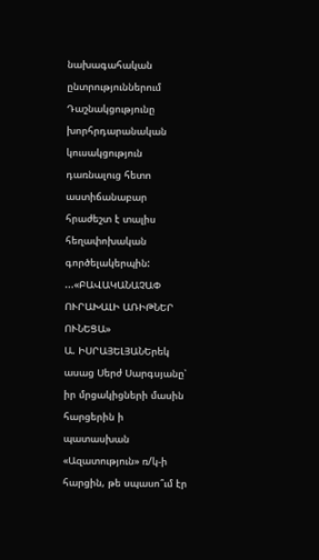նախագահական ընտրություններում
Դաշնակցությունը խորհրդարանական կուսակցություն դառնալուց հետո աստիճանաբար հրաժեշտ է տալիս հեղափոխական գործելակերպին: ...«ԲԱՎԱԿԱՆԱՉԱՓ ՈՒՐԱԽԱԼԻ ԱՌԻԹՆԵՐ ՈՒՆԵՑԱ»
Ա. ԻՍՐԱՅԵԼՅԱՆԵրեկ ասաց Սերժ Սարգսյանը՝ իր մրցակիցների մասին հարցերին ի պատասխան «Ազատություն» ռ/կ-ի հարցին, թե սպասո՞ւմ էր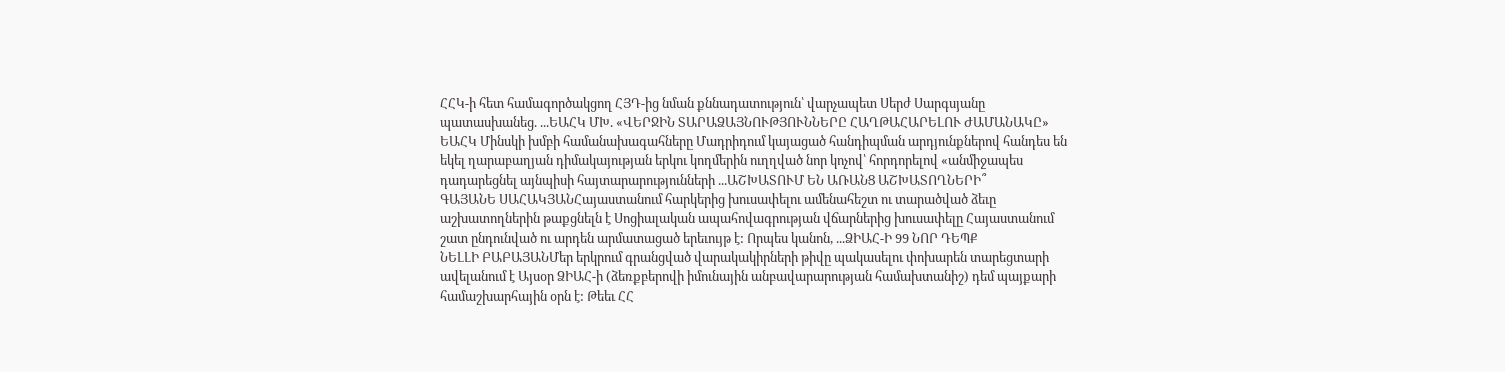ՀՀԿ-ի հետ համագործակցող ՀՅԴ-ից նման քննադատություն՝ վարչապետ Սերժ Սարգսյանը պատասխանեց. ...ԵԱՀԿ ՄԽ. «ՎԵՐՋԻՆ ՏԱՐԱՁԱՅՆՈՒԹՅՈՒՆՆԵՐԸ ՀԱՂԹԱՀԱՐԵԼՈՒ ԺԱՄԱՆԱԿԸ»
ԵԱՀԿ Մինսկի խմբի համանախագահները Մադրիդում կայացած հանդիպման արդյունքներով հանդես են եկել ղարաբաղյան դիմակայության երկու կողմերին ուղղված նոր կոչով՝ հորդորելով «անմիջապես դադարեցնել այնպիսի հայտարարությունների ...ԱՇԽԱՏՈՒՄ ԵՆ ԱՌԱՆՑ ԱՇԽԱՏՈՂՆԵՐԻ՞
ԳԱՅԱՆԵ ՍԱՀԱԿՅԱՆՀայաստանում հարկերից խուսափելու ամենահեշտ ու տարածված ձեւը աշխատողներին թաքցնելն է Սոցիալական ապահովագրության վճարներից խուսափելը Հայաստանում շատ ընդունված ու արդեն արմատացած երեւույթ է: Որպես կանոն, ...ՁԻԱՀ-Ի 99 ՆՈՐ ԴԵՊՔ
ՆԵԼԼԻ ԲԱԲԱՅԱՆՄեր երկրում գրանցված վարակակիրների թիվը պակասելու փոխարեն տարեցտարի ավելանում է Այսօր ՁԻԱՀ-ի (ձեռքբերովի իմունային անբավարարության համախտանիշ) դեմ պայքարի համաշխարհային օրն է: Թեեւ ՀՀ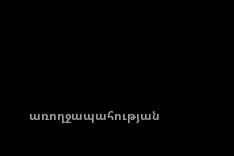առողջապահության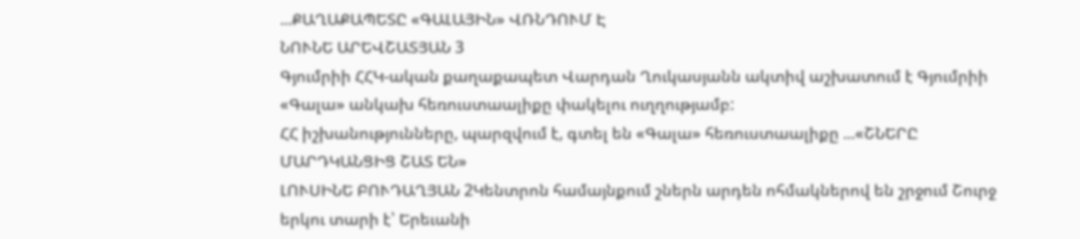...ՔԱՂԱՔԱՊԵՏԸ «ԳԱԼԱՅԻՆ» ՎՌՆԴՈՒՄ Է
ՆՈՒՆԵ ԱՐԵՎՇԱՏՅԱՆ 3
Գյումրիի ՀՀԿ-ական քաղաքապետ Վարդան Ղուկասյանն ակտիվ աշխատում է Գյումրիի «Գալա» անկախ հեռուստաալիքը փակելու ուղղությամբ:
ՀՀ իշխանությունները, պարզվում է, գտել են «Գալա» հեռուստաալիքը ...«ՇՆԵՐԸ ՄԱՐԴԿԱՆՑԻՑ ՇԱՏ ԵՆ»
ԼՈՒՍԻՆԵ ԲՈՒԴԱՂՅԱՆ 2Կենտրոն համայնքում շներն արդեն ոհմակներով են շրջում Շուրջ երկու տարի է՝ Երեւանի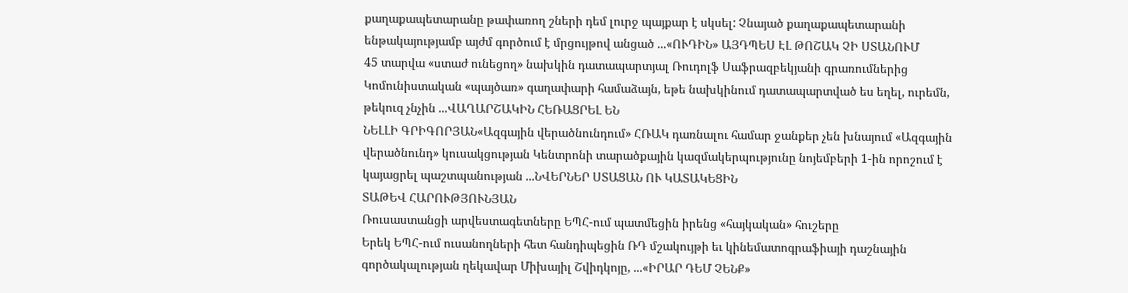քաղաքապետարանը թափառող շների դեմ լուրջ պայքար է սկսել: Չնայած քաղաքապետարանի ենթակայությամբ այժմ գործում է մրցույթով անցած ...«ՈՒԴԻՆ» ԱՅԴՊԵՍ ԷԼ ԹՈՇԱԿ ՉԻ ՍՏԱՆՈՒՄ
45 տարվա «ստաժ ունեցող» նախկին դատապարտյալ Ռուդոլֆ Սաֆրազբեկյանի գրառումներից
Կոմունիստական «պայծառ» գաղափարի համաձայն, եթե նախկինում դատապարտված ես եղել, ուրեմն, թեկուզ չնչին ...ՎԱՂԱՐՇԱԿԻՆ ՀԵՌԱՑՐԵԼ ԵՆ
ՆԵԼԼԻ ԳՐԻԳՈՐՅԱՆ«Ազգային վերածնունդում» ՀՌԱԿ դառնալու համար ջանքեր չեն խնայում «Ազգային վերածնունդ» կուսակցության Կենտրոնի տարածքային կազմակերպությունը նոյեմբերի 1-ին որոշում է կայացրել պաշտպանության ...ՆՎԵՐՆԵՐ ՍՏԱՑԱՆ ՈՒ ԿԱՏԱԿԵՑԻՆ
ՏԱԹԵՎ ՀԱՐՈՒԹՅՈՒՆՅԱՆ
Ռուսաստանցի արվեստագետները ԵՊՀ-ում պատմեցին իրենց «հայկական» հուշերը
Երեկ ԵՊՀ-ում ուսանողների հետ հանդիպեցին ՌԴ մշակույթի եւ կինեմատոգրաֆիայի դաշնային գործակալության ղեկավար Միխայիլ Շվիդկոյը, ...«ԻՐԱՐ ԴԵՄ ՉԵՆՔ»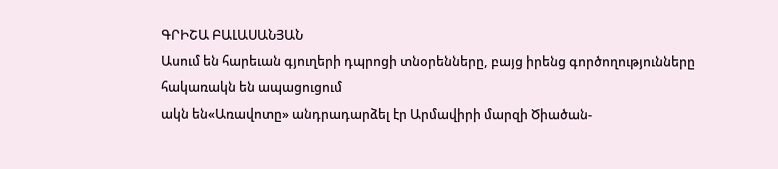ԳՐԻՇԱ ԲԱԼԱՍԱՆՅԱՆ
Ասում են հարեւան գյուղերի դպրոցի տնօրենները, բայց իրենց գործողությունները հակառակն են ապացուցում
ակն են«Առավոտը» անդրադարձել էր Արմավիրի մարզի Ծիածան-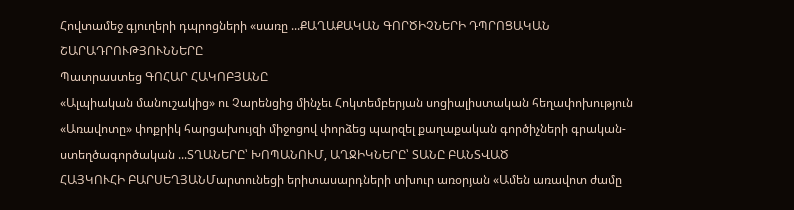Հովտամեջ գյուղերի դպրոցների «սառը ...ՔԱՂԱՔԱԿԱՆ ԳՈՐԾԻՉՆԵՐԻ ԴՊՐՈՑԱԿԱՆ ՇԱՐԱԴՐՈՒԹՅՈՒՆՆԵՐԸ
Պատրաստեց ԳՈՀԱՐ ՀԱԿՈԲՅԱՆԸ
«Ալպիական մանուշակից» ու Չարենցից մինչեւ Հոկտեմբերյան սոցիալիստական հեղափոխություն
«Առավոտը» փոքրիկ հարցախույզի միջոցով փորձեց պարզել քաղաքական գործիչների գրական-ստեղծագործական ...ՏՂԱՆԵՐԸ՝ ԽՈՊԱՆՈՒՄ, ԱՂՋԻԿՆԵՐԸ՝ ՏԱՆԸ ԲԱՆՏՎԱԾ
ՀԱՅԿՈՒՀԻ ԲԱՐՍԵՂՅԱՆՄարտունեցի երիտասարդների տխուր առօրյան «Ամեն առավոտ ժամը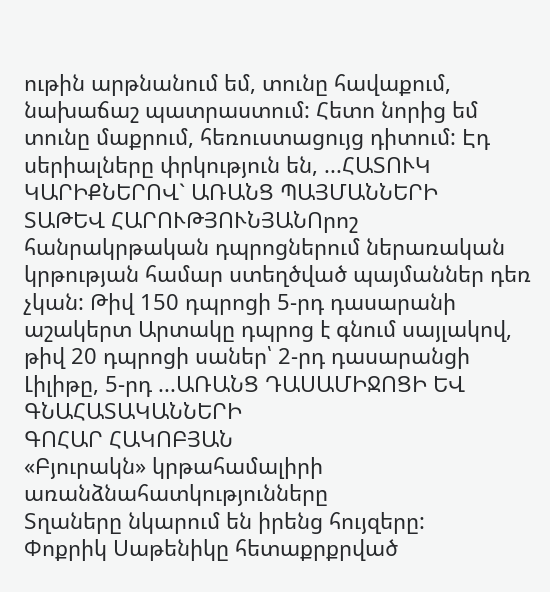ութին արթնանում եմ, տունը հավաքում, նախաճաշ պատրաստում: Հետո նորից եմ տունը մաքրում, հեռուստացույց դիտում: Էդ սերիալները փրկություն են, ...ՀԱՏՈՒԿ ԿԱՐԻՔՆԵՐՈՎ` ԱՌԱՆՑ ՊԱՅՄԱՆՆԵՐԻ
ՏԱԹԵՎ ՀԱՐՈՒԹՅՈՒՆՅԱՆՈրոշ հանրակրթական դպրոցներում ներառական կրթության համար ստեղծված պայմաններ դեռ չկան: Թիվ 150 դպրոցի 5-րդ դասարանի աշակերտ Արտակը դպրոց է գնում սայլակով, թիվ 20 դպրոցի սաներ՝ 2-րդ դասարանցի Լիլիթը, 5-րդ ...ԱՌԱՆՑ ԴԱՍԱՄԻՋՈՑԻ ԵՎ ԳՆԱՀԱՏԱԿԱՆՆԵՐԻ
ԳՈՀԱՐ ՀԱԿՈԲՅԱՆ
«Բյուրակն» կրթահամալիրի առանձնահատկությունները
Տղաները նկարում են իրենց հույզերը:
Փոքրիկ Սաթենիկը հետաքրքրված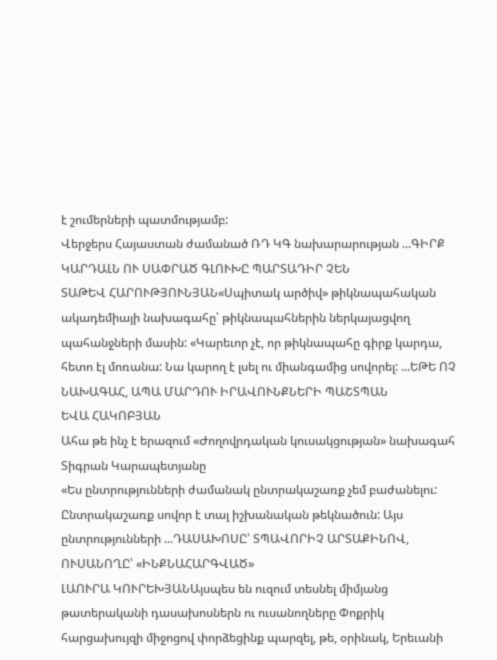է շումերների պատմությամբ:
Վերջերս Հայաստան ժամանած ՌԴ ԿԳ նախարարության ...ԳԻՐՔ ԿԱՐԴԱԼՆ ՈՒ ՍԱՓՐԱԾ ԳԼՈՒԽԸ ՊԱՐՏԱԴԻՐ ՉԵՆ
ՏԱԹԵՎ ՀԱՐՈՒԹՅՈՒՆՅԱՆ«Սպիտակ արծիվ» թիկնապահական ակադեմիայի նախագահը՝ թիկնապահներին ներկայացվող պահանջների մասին: «Կարեւոր չէ, որ թիկնապահը գիրք կարդա, հետո էլ մոռանա: Նա կարող է լսել ու միանգամից սովորել: ...ԵԹԵ ՈՉ ՆԱԽԱԳԱՀ, ԱՊԱ ՄԱՐԴՈՒ ԻՐԱՎՈՒՆՔՆԵՐԻ ՊԱՇՏՊԱՆ
ԵՎԱ ՀԱԿՈԲՅԱՆ
Ահա թե ինչ է երազում «Ժողովրդական կուսակցության» նախագահ Տիգրան Կարապետյանը
«Ես ընտրությունների ժամանակ ընտրակաշառք չեմ բաժանելու: Ընտրակաշառք սովոր է տալ իշխանական թեկնածուն: Այս ընտրությունների ...ԴԱՍԱԽՈՍԸ՝ ՏՊԱՎՈՐԻՉ ԱՐՏԱՔԻՆՈՎ, ՈՒՍԱՆՈՂԸ՝ «ԻՆՔՆԱՀԱՐԳՎԱԾ»
ԼԱՈՒՐԱ ԿՈՒՐԵԽՅԱՆԱյսպես են ուզում տեսնել միմյանց թատերականի դասախոսներն ու ուսանողները Փոքրիկ հարցախույզի միջոցով փորձեցինք պարզել, թե, օրինակ, Երեւանի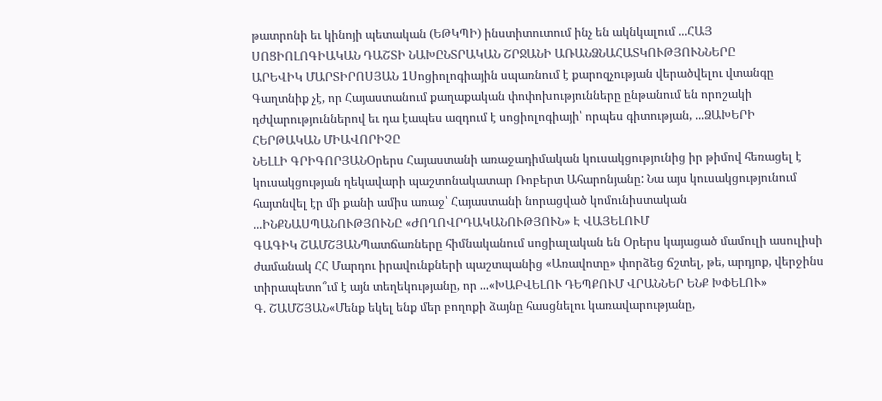թատրոնի եւ կինոյի պետական (ԵԹԿՊԻ) ինստիտուտում ինչ են ակնկալում ...ՀԱՅ ՍՈՑԻՈԼՈԳԻԱԿԱՆ ԴԱՇՏԻ ՆԱԽԸՆՏՐԱԿԱՆ ՇՐՋԱՆԻ ԱՌԱՆՁՆԱՀԱՏԿՈՒԹՅՈՒՆՆԵՐԸ
ԱՐԵՎԻԿ ՄԱՐՏԻՐՈՍՅԱՆ 1Սոցիոլոգիային սպառնում է քարոզչության վերածվելու վտանգը Գաղտնիք չէ, որ Հայաստանում քաղաքական փոփոխությունները ընթանում են որոշակի դժվարություններով եւ դա էապես ազդում է սոցիոլոգիայի՝ որպես գիտության, ...ՁԱԽԵՐԻ ՀԵՐԹԱԿԱՆ ՄԻԱՎՈՐԻՉԸ
ՆԵԼԼԻ ԳՐԻԳՈՐՅԱՆՕրերս Հայաստանի առաջադիմական կուսակցությունից իր թիմով հեռացել է կուսակցության ղեկավարի պաշտոնակատար Ռոբերտ Ահարոնյանը: Նա այս կուսակցությունում հայտնվել էր մի քանի ամիս առաջ՝ Հայաստանի նորացված կոմունիստական ...ԻՆՔՆԱՍՊԱՆՈՒԹՅՈՒՆԸ «ԺՈՂՈՎՐԴԱԿԱՆՈՒԹՅՈՒՆ» Է ՎԱՅԵԼՈՒՄ
ԳԱԳԻԿ ՇԱՄՇՅԱՆՊատճառները հիմնականում սոցիալական են Օրերս կայացած մամուլի ասուլիսի ժամանակ ՀՀ Մարդու իրավունքների պաշտպանից «Առավոտը» փորձեց ճշտել, թե, արդյոք, վերջինս տիրապետո՞ւմ է այն տեղեկությանը, որ ...«ԽԱԲՎԵԼՈՒ ԴԵՊՔՈՒՄ ՎՐԱՆՆԵՐ ԵՆՔ ԽՓԵԼՈՒ»
Գ. ՇԱՄՇՅԱՆ«Մենք եկել ենք մեր բողոքի ձայնը հասցնելու կառավարությանը,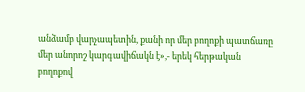անձամբ վարչապետին, քանի որ մեր բողոքի պատճառը մեր անորոշ կարգավիճակն է»,- երեկ հերթական բողոքով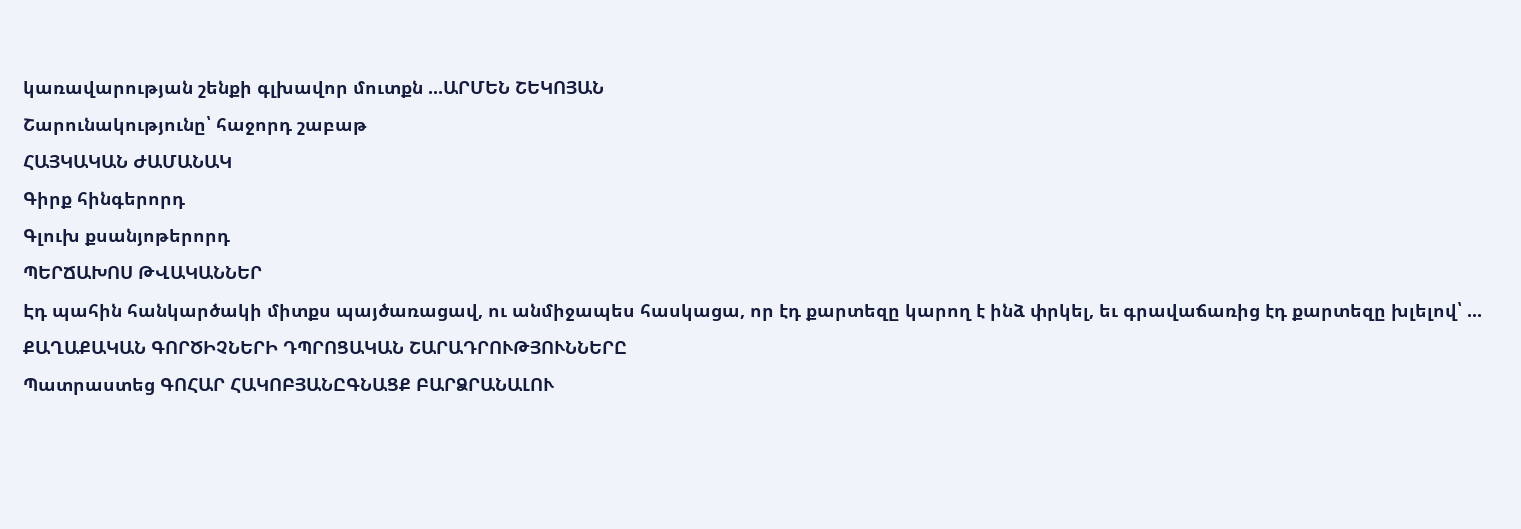կառավարության շենքի գլխավոր մուտքն ...ԱՐՄԵՆ ՇԵԿՈՅԱՆ
Շարունակությունը՝ հաջորդ շաբաթ
ՀԱՅԿԱԿԱՆ ԺԱՄԱՆԱԿ
Գիրք հինգերորդ
Գլուխ քսանյոթերորդ
ՊԵՐՃԱԽՈՍ ԹՎԱԿԱՆՆԵՐ
Էդ պահին հանկարծակի միտքս պայծառացավ, ու անմիջապես հասկացա, որ էդ քարտեզը կարող է ինձ փրկել, եւ գրավաճառից էդ քարտեզը խլելով՝ ...
ՔԱՂԱՔԱԿԱՆ ԳՈՐԾԻՉՆԵՐԻ ԴՊՐՈՑԱԿԱՆ ՇԱՐԱԴՐՈՒԹՅՈՒՆՆԵՐԸ
Պատրաստեց ԳՈՀԱՐ ՀԱԿՈԲՅԱՆԸԳՆԱՑՔ ԲԱՐՁՐԱՆԱԼՈՒ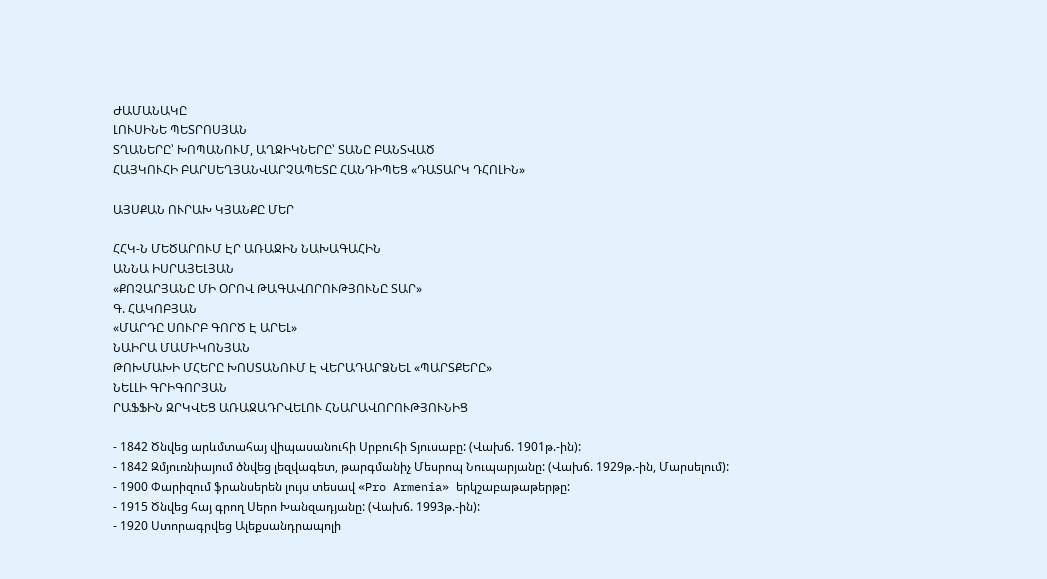ԺԱՄԱՆԱԿԸ
ԼՈՒՍԻՆԵ ՊԵՏՐՈՍՅԱՆ
ՏՂԱՆԵՐԸ՝ ԽՈՊԱՆՈՒՄ, ԱՂՋԻԿՆԵՐԸ՝ ՏԱՆԸ ԲԱՆՏՎԱԾ
ՀԱՅԿՈՒՀԻ ԲԱՐՍԵՂՅԱՆՎԱՐՉԱՊԵՏԸ ՀԱՆԴԻՊԵՑ «ԴԱՏԱՐԿ ԴՀՈԼԻՆ»

ԱՅՍՔԱՆ ՈՒՐԱԽ ԿՅԱՆՔԸ ՄԵՐ

ՀՀԿ-Ն ՄԵԾԱՐՈՒՄ ԷՐ ԱՌԱՋԻՆ ՆԱԽԱԳԱՀԻՆ
ԱՆՆԱ ԻՍՐԱՅԵԼՅԱՆ
«ՔՈՉԱՐՅԱՆԸ ՄԻ ՕՐՈՎ ԹԱԳԱՎՈՐՈՒԹՅՈՒՆԸ ՏԱՐ»
Գ. ՀԱԿՈԲՅԱՆ
«ՄԱՐԴԸ ՍՈՒՐԲ ԳՈՐԾ Է ԱՐԵԼ»
ՆԱԻՐԱ ՄԱՄԻԿՈՆՅԱՆ
ԹՈԽՄԱԽԻ ՄՀԵՐԸ ԽՈՍՏԱՆՈՒՄ Է ՎԵՐԱԴԱՐՁՆԵԼ «ՊԱՐՏՔԵՐԸ»
ՆԵԼԼԻ ԳՐԻԳՈՐՅԱՆ
ՐԱՖՖԻՆ ԶՐԿՎԵՑ ԱՌԱՋԱԴՐՎԵԼՈՒ ՀՆԱՐԱՎՈՐՈՒԹՅՈՒՆԻՑ

- 1842 Ծնվեց արևմտահայ վիպասանուհի Սրբուհի Տյուսաբը: (Վախճ. 1901թ.-ին):
- 1842 Զմյուռնիայում ծնվեց լեզվագետ, թարգմանիչ Մեսրոպ Նուպարյանը: (Վախճ. 1929թ.-ին, Մարսելում):
- 1900 Փարիզում ֆրանսերեն լույս տեսավ «Pro Armenia» երկշաբաթաթերթը:
- 1915 Ծնվեց հայ գրող Սերո Խանզադյանը: (Վախճ. 1993թ.-ին):
- 1920 Ստորագրվեց Ալեքսանդրապոլի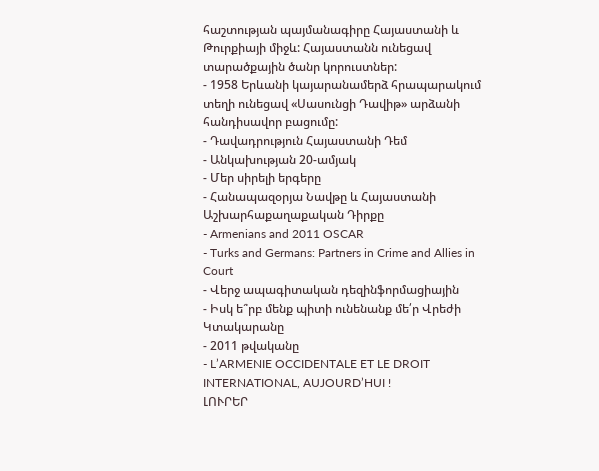հաշտության պայմանագիրը Հայաստանի և Թուրքիայի միջև: Հայաստանն ունեցավ տարածքային ծանր կորուստներ:
- 1958 Երևանի կայարանամերձ հրապարակում տեղի ունեցավ «Սասունցի Դավիթ» արձանի հանդիսավոր բացումը:
- Դավադրություն Հայաստանի Դեմ
- Անկախության 20-ամյակ
- Մեր սիրելի երգերը
- Հանապազօրյա Նավթը և Հայաստանի Աշխարհաքաղաքական Դիրքը
- Armenians and 2011 OSCAR
- Turks and Germans: Partners in Crime and Allies in Court
- Վերջ ապագիտական դեզինֆորմացիային
- Իսկ ե՞րբ մենք պիտի ունենանք մե՛ր Վրեժի Կտակարանը
- 2011 թվականը
- L’ARMENIE OCCIDENTALE ET LE DROIT INTERNATIONAL, AUJOURD’HUI !
ԼՈՒՐԵՐ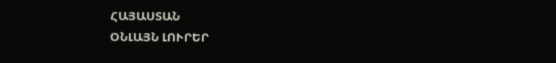ՀԱՅԱՍՏԱՆ
ՕՆԼԱՅՆ ԼՈՒՐԵՐ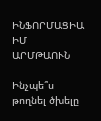ԻՆՖՈՐՄԱՑԻԱ
ԻՄ ԱՐՄԹԱՈՒՆ

Ինչպե՞ս թողնել ծխելը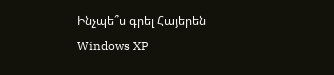Ինչպե՞ս գրել Հայերեն Windows XP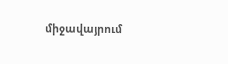միջավայրում